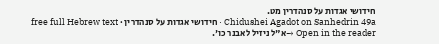חידושי אגדות על סנהדרין מט.
Chidushei Agadot on Sanhedrin 49a · חידושי אגדות על סנהדרין · free full Hebrew text
Open in the reader →א"ל ניזיל לאבנר כו'.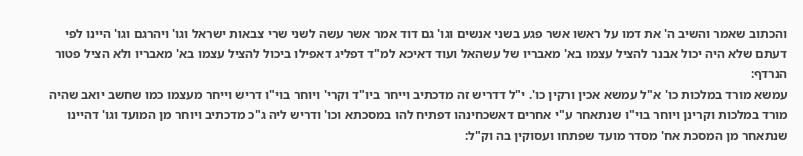והכתוב שאמר והשיב ה' את דמו על ראשו אשר פגע בשני אנשים וגו' גם דוד אמר אשר עשה לשני שרי צבאות ישראל וגו' ויהרגם וגו' היינו לפי דעתם שלא היה יכול אבנר להציל עצמו בא' מאבריו של עשהאל ועוד דאיכא למ"ד דפליג דאפילו ביכול להציל עצמו בא' מאבריו ולא הציל פטור הנרדף:
עמשא מורד במלכות כו' א"ל עמשא אכין ורקין כו'. י"ל דדריש זה מדכתיב וייחר ביו"ד וקרי' ויוחר בוי"ו דריש וייחר מעצמו כמו שחשב יואב שהיה מורד במלכות וקרינן ויוחר בוי"ו שנתאחר ע"י אחרים דאשכחינהו דפתיח להו במסכתא וכו' ודריש ליה ג"כ מדכתיב ויוחר מן המועד וגו' דהיינו שנתאחר מן המסכת אח' מסדר מועד שפתחו ועסוקין בה וק"ל: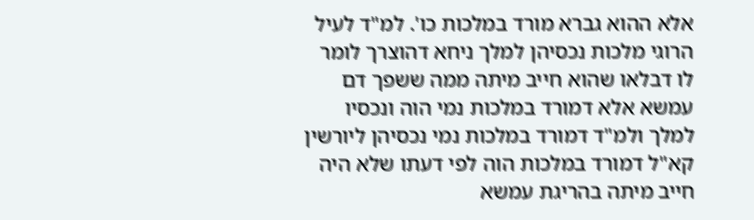אלא ההוא גברא מורד במלכות כו'. למ"ד לעיל הרוגי מלכות נכסיהן למלך ניחא דהוצרך לומר לו דבלאו שהוא חייב מיתה ממה ששפך דם עמשא אלא דמורד במלכות נמי הוה ונכסיו למלך ולמ"ד דמורד במלכות נמי נכסיהן ליורשין קא"ל דמורד במלכות הוה לפי דעתו שלא היה חייב מיתה בהריגת עמשא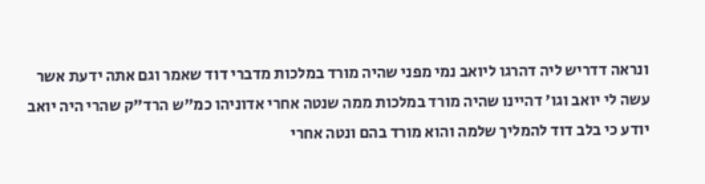ונראה דדריש ליה דהרגו ליואב נמי מפני שהיה מורד במלכות מדברי דוד שאמר וגם אתה ידעת אשר עשה לי יואב וגו' דהיינו שהיה מורד במלכות ממה שנטה אחרי אדוניהו כמ"ש הרד"ק שהרי היה יואב יודע כי בלב דוד להמליך שלמה והוא מורד בהם ונטה אחרי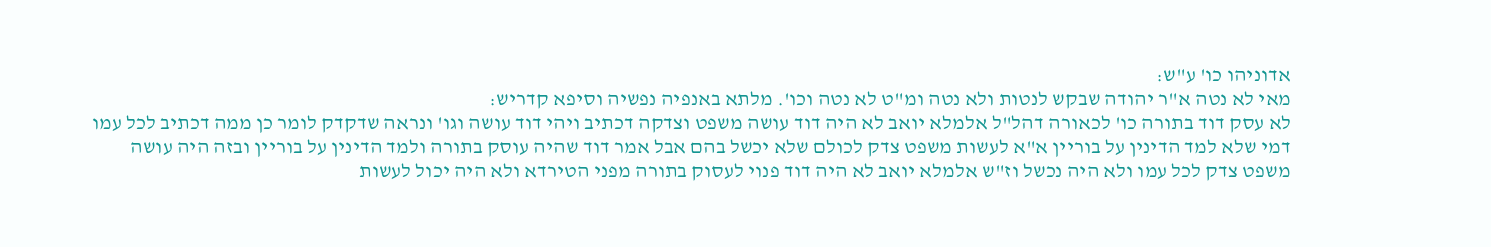אדוניהו כו' ע"ש:
מאי לא נטה א"ר יהודה שבקש לנטות ולא נטה ומ"ט לא נטה וכו'. מלתא באנפיה נפשיה וסיפא קדריש:
לא עסק דוד בתורה כו' לכאורה דהל"ל אלמלא יואב לא היה דוד עושה משפט וצדקה דכתיב ויהי דוד עושה וגו' ונראה שדקדק לומר כן ממה דכתיב לכל עמו דמי שלא למד הדינין על בוריין א"א לעשות משפט צדק לכולם שלא יכשל בהם אבל אמר דוד שהיה עוסק בתורה ולמד הדינין על בוריין ובזה היה עושה משפט צדק לכל עמו ולא היה נכשל וז"ש אלמלא יואב לא היה דוד פנוי לעסוק בתורה מפני הטירדא ולא היה יכול לעשות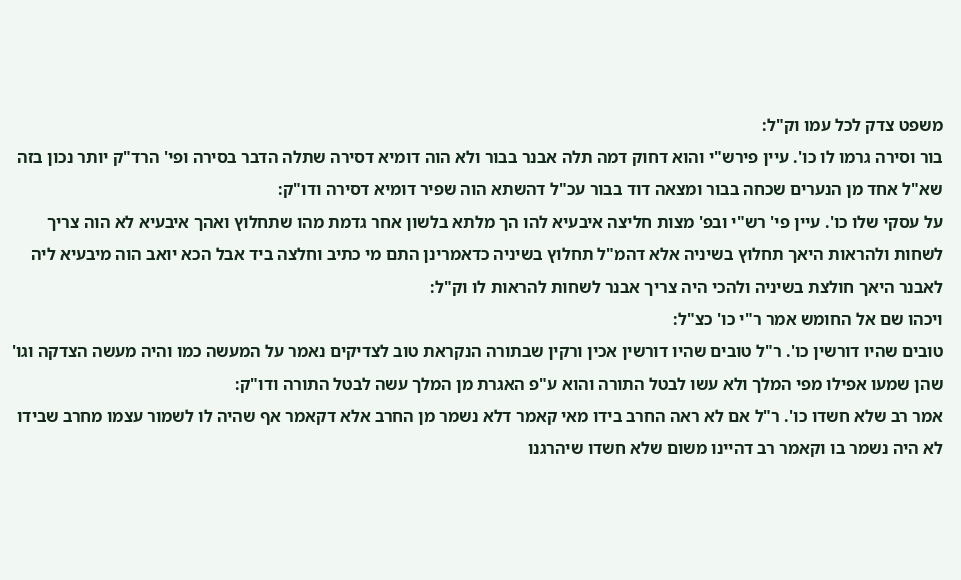משפט צדק לכל עמו וק"ל:
בור וסירה גרמו לו כו'. עיין פירש"י והוא דחוק דמה תלה אבנר בבור ולא הוה דומיא דסירה שתלה הדבר בסירה ופי' הרד"ק יותר נכון בזה שא"ל אחד מן הנערים שכחה בבור ומצאה דוד בבור עכ"ל דהשתא הוה שפיר דומיא דסירה ודו"ק:
על עסקי שלו כו'. עיין פי' רש"י ובפ' מצות חליצה איבעיא להו הך מלתא בלשון אחר גדמת מהו שתחלוץ ואהך איבעיא לא הוה צריך לשחות ולהראות היאך תחלוץ בשיניה אלא דהמ"ל תחלוץ בשיניה כדאמרינן התם מי כתיב וחלצה ביד אבל הכא יואב הוה מיבעיא ליה לאבנר היאך חולצת בשיניה ולהכי היה צריך אבנר לשחות להראות לו וק"ל:
ויכהו שם אל החומש אמר ר"י כו' כצ"ל:
טובים שהיו דורשין כו'. ר"ל טובים שהיו דורשין אכין ורקין שבתורה הנקראת טוב לצדיקים נאמר על המעשה כמו והיה מעשה הצדקה וגו' שהן שמעו אפילו מפי המלך ולא עשו לבטל התורה והוא ע"פ האגרת מן המלך עשה לבטל התורה ודו"ק:
אמר רב שלא חשדו כו'. ר"ל אם לא ראה החרב בידו מאי קאמר דלא נשמר מן החרב אלא דקאמר אף שהיה לו לשמור עצמו מחרב שבידו לא היה נשמר בו וקאמר רב דהיינו משום שלא חשדו שיהרגנו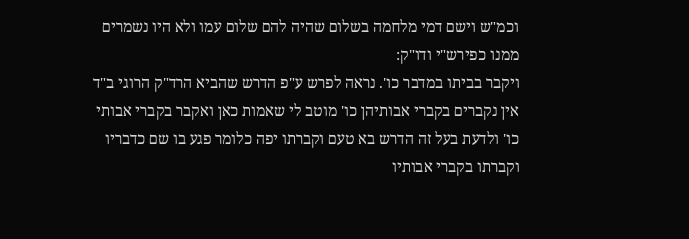וכמ"ש וישם דמי מלחמה בשלום שהיה להם שלום עמו ולא היו נשמרים ממנו כפירש"י ודו"ק:
ויקבר בביתו במדבר כו'. נראה לפרש ע"פ הדרש שהביא הרד"ק הרוגי ב"ד אין נקברים בקברי אבותיהן כו' מוטב לי שאמות כאן ואקבר בקברי אבותי כו' ולדעת בעל זה הדרש בא טעם וקברתו יפה כלומר פגע בו שם כדבריו וקברתו בקברי אבותיו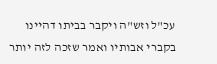עכ"ל וזש"ה ויקבר בביתו דהיינו בקברי אבותיו ואמר שזכה לזה יותר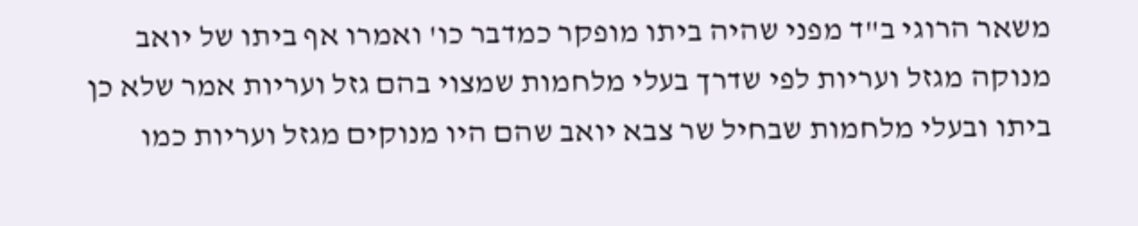משאר הרוגי ב"ד מפני שהיה ביתו מופקר כמדבר כו' ואמרו אף ביתו של יואב מנוקה מגזל ועריות לפי שדרך בעלי מלחמות שמצוי בהם גזל ועריות אמר שלא כן ביתו ובעלי מלחמות שבחיל שר צבא יואב שהם היו מנוקים מגזל ועריות כמו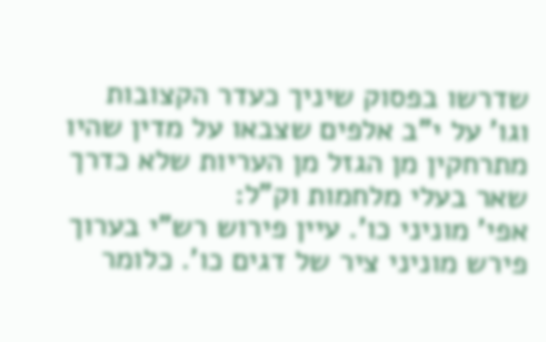שדרשו בפסוק שיניך כעדר הקצובות וגו' על י"ב אלפים שצבאו על מדין שהיו מתרחקין מן הגזל מן העריות שלא כדרך שאר בעלי מלחמות וק"ל:
אפי' מוניני כו'. עיין פירוש רש"י בערוך פירש מוניני ציר של דגים כו'. כלומר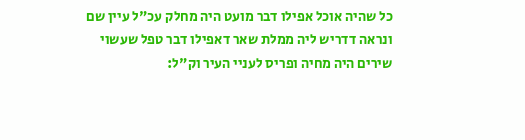כל שהיה אוכל אפילו דבר מועט היה מחלק עכ"ל עיין שם ונראה דדריש ליה ממלת שאר דאפילו דבר טפל שעשוי שירים היה מחיה ופריס לעניי העיר וק"ל: